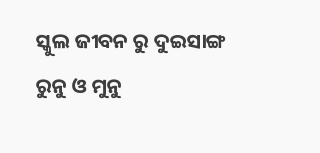ସ୍କୁଲ ଜୀବନ ରୁ ଦୁଇସାଙ୍ଗ ରୁନୁ ଓ ମୁନୁ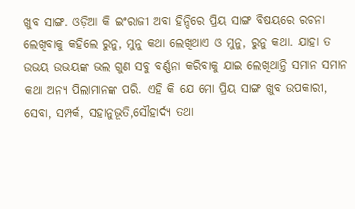ଖୁବ ସାଙ୍ଗ. ଓଡ଼ିଆ କି ଇଂରାଜୀ ଅବା ହିନ୍ଦିରେ ପ୍ରିୟ ସାଙ୍ଗ ବିଷୟରେ ରଚନା ଲେଖିବାକୁ କହିଲେ ରୁନୁ, ମୁନୁ କଥା ଲେଖିଥାଏ ଓ ମୁନୁ, ରୁନୁ କଥା. ଯାହା ତ ଉଭୟ ଉଭୟଙ୍କ ଭଲ ଗୁଣ ସବୁ ବର୍ଣ୍ଣନା କରିବାକୁ ଯାଇ ଲେଖିଥାନ୍ତି ସମାନ ସମାନ କଥା ଅନ୍ୟ ପିଲାମାନଙ୍କ ପରି. ଏହି କି ଯେ ମୋ ପ୍ରିୟ ସାଙ୍ଗ ଖୁବ ଉପକାରୀ, ସେବା, ସମ୍ପର୍କ, ସହାନୁଭୂତି,ସୌହାର୍ଦ୍ୟ ତଥା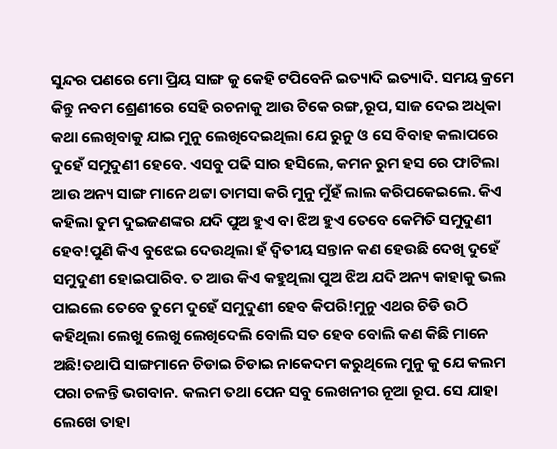ସୁନ୍ଦର ପଣରେ ମୋ ପ୍ରିୟ ସାଙ୍ଗ କୁ କେହି ଟପିବେନି ଇତ୍ୟାଦି ଇତ୍ୟାଦି. ସମୟ କ୍ରମେ କିନ୍ତୁ ନବମ ଶ୍ରେଣୀରେ ସେହି ରଚନାକୁ ଆଉ ଟିକେ ରଙ୍ଗ,ରୂପ, ସାଜ ଦେଇ ଅଧିକା କଥା ଲେଖିବାକୁ ଯାଇ ମୁନୁ ଲେଖିଦେଇଥିଲା ଯେ ରୁନୁ ଓ ସେ ବିବାହ କଲାପରେ ଦୁହେଁ ସମୁଦୁଣୀ ହେବେ. ଏସବୁ ପଢି ସାର ହସିଲେ, କମନ ରୁମ ହସ ରେ ଫାଟିଲା ଆଉ ଅନ୍ୟ ସାଙ୍ଗ ମାନେ ଥଟ୍ଟା ତାମସା କରି ମୁନୁ ମୁଁହଁ ଲାଲ କରିପକେଇଲେ. କିଏ କହିଲା ତୁମ ଦୁଇଜଣଙ୍କର ଯଦି ପୁଅ ହୁଏ ବା ଝିଅ ହୁଏ ତେବେ କେମିତି ସମୁଦୁଣୀ ହେବ!ପୁଣି କିଏ ବୁଝେଇ ଦେଉଥିଲା ହଁ ଦ୍ୱିତୀୟ ସନ୍ତାନ କଣ ହେଉଛି ଦେଖି ଦୁହେଁ ସମୁଦୁଣୀ ହୋଇପାରିବ. ତ ଆଉ କିଏ କହୁଥିଲା ପୁଅ ଝିଅ ଯଦି ଅନ୍ୟ କାହାକୁ ଭଲ ପାଇଲେ ତେବେ ତୁମେ ଦୁହେଁ ସମୁଦୁଣୀ ହେବ କିପରି!ମୁନୁ ଏଥର ଚିଡି ଉଠି କହିଥିଲା ଲେଖୁ ଲେଖୁ ଲେଖିଦେଲି ବୋଲି ସତ ହେବ ବୋଲି କଣ କିଛି ମାନେ ଅଛି!ତଥାପି ସାଙ୍ଗମାନେ ଚିଡାଇ ଚିଡାଇ ନାକେଦମ କରୁଥିଲେ ମୁନୁ କୁ ଯେ କଲମ ପରା ଚଳନ୍ତି ଭଗବାନ. କଲମ ତଥା ପେନ ସବୁ ଲେଖନୀର ନୂଆ ରୂପ. ସେ ଯାହା ଲେଖେ ତାହା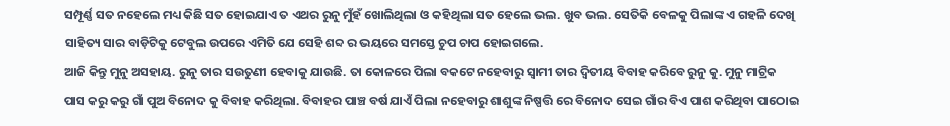ସମ୍ପୂର୍ଣ୍ଣ ସତ ନହେଲେ ମଧ୍ୟ କିଛି ସତ ହୋଇଯାଏ ତ ଏଥର ରୁନୁ ମୁଁହଁ ଖୋଲିଥିଲା ଓ କହିଥିଲା ସତ ହେଲେ ଭଲ. ଖୁବ ଭଲ. ସେତିକି ବେଳକୁ ପିଲାଙ୍କ ଏ ଗହଳି ଦେଖି ସାହିତ୍ୟ ସାର ବାଡ଼ିଟିକୁ ଟେବୁଲ ଉପରେ ଏମିତି ଯେ ସେହି ଶବ୍ଦ ର ଭୟରେ ସମସ୍ତେ ଚୁପ ଚାପ ହୋଇଗଲେ.
ଆଜି କିନ୍ତୁ ମୁନୁ ଅସହାୟ. ରୁନୁ ତାର ସଉତୁଣୀ ହେବାକୁ ଯାଉଛି. ତା କୋଳରେ ପିଲା ବକଟେ ନହେବାରୁ ସ୍ୱାମୀ ତାର ଦ୍ୱିତୀୟ ବିବାହ କରିବେ ରୁନୁ କୁ. ମୁନୁ ମାଟ୍ରିକ ପାସ କରୁ କରୁ ଗାଁ ପୁଅ ବିନୋଦ କୁ ବିବାହ କରିଥିଲା. ବିବାହର ପାଞ୍ଚ ବର୍ଷ ଯାଏଁ ପିଲା ନହେବାରୁ ଶାଶୁଙ୍କ ନିଷ୍ପତ୍ତି ରେ ବିନୋଦ ସେଇ ଗାଁର ବିଏ ପାଶ କରିଥିବା ପାଠୋଇ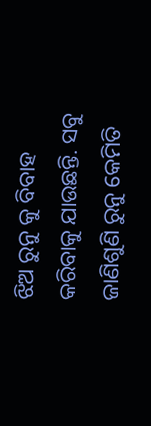ଝିଅ ରୁନୁ କୁ ବିବାହ କରିବାକୁ ଯାଉଛନ୍ତି. ସବୁ ଜାଣିଶୁଣି ରୁନୁ କେମିତି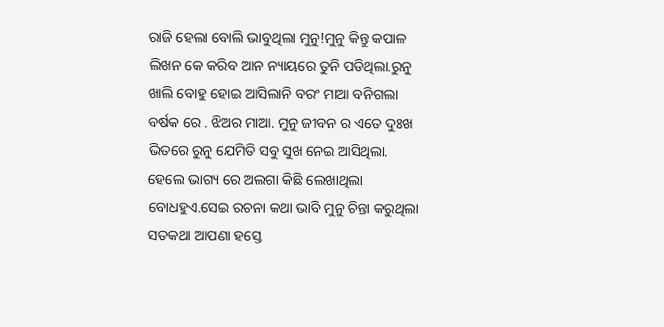ରାଜି ହେଲା ବୋଲି ଭାବୁଥିଲା ମୁନୁ!ମୁନୁ କିନ୍ତୁ କପାଳ ଲିଖନ କେ କରିବ ଆନ ନ୍ୟାୟରେ ତୁନି ପଡିଥିଲା.ରୁନୁ ଖାଲି ବୋହୁ ହୋଇ ଆସିଲାନି ବରଂ ମାଆ ବନିଗଲା ବର୍ଷକ ରେ . ଝିଅର ମାଆ. ମୁନୁ ଜୀବନ ର ଏତେ ଦୁଃଖ ଭିତରେ ରୁନୁ ଯେମିତି ସବୁ ସୁଖ ନେଇ ଆସିଥିଲା. ହେଲେ ଭାଗ୍ୟ ରେ ଅଲଗା କିଛି ଲେଖାଥିଲା ବୋଧହୁଏ.ସେଇ ରଚନା କଥା ଭାବି ମୁନୁ ଚିନ୍ତା କରୁଥିଲା ସତକଥା ଆପଣା ହସ୍ତେ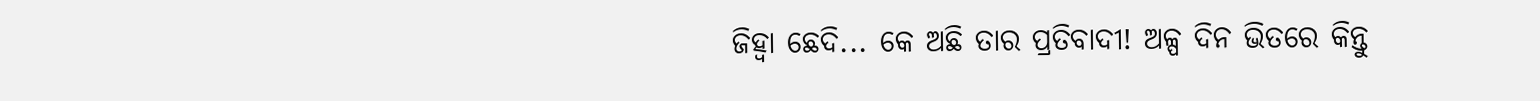ଜିହ୍ୱା ଛେଦି... କେ ଅଛି ତାର ପ୍ରତିବାଦୀ! ଅଳ୍ପ ଦିନ ଭିତରେ କିନ୍ତୁ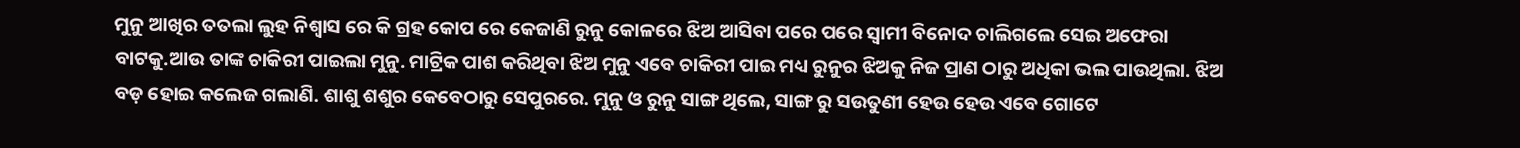ମୁନୁ ଆଖିର ତତଲା ଲୁହ ନିଶ୍ଵାସ ରେ କି ଗ୍ରହ କୋପ ରେ କେଜାଣି ରୁନୁ କୋଳରେ ଝିଅ ଆସିବା ପରେ ପରେ ସ୍ୱାମୀ ବିନୋଦ ଚାଲିଗଲେ ସେଇ ଅଫେରା ବାଟକୁ.ଆଉ ତାଙ୍କ ଚାକିରୀ ପାଇଲା ମୁନୁ. ମାଟ୍ରିକ ପାଶ କରିଥିବା ଝିଅ ମୁନୁ ଏବେ ଚାକିରୀ ପାଇ ମଧ୍ୟ ରୁନୁର ଝିଅକୁ ନିଜ ପ୍ରାଣ ଠାରୁ ଅଧିକା ଭଲ ପାଉଥିଲା. ଝିଅ ବଡ଼ ହୋଇ କଲେଜ ଗଲାଣି. ଶାଶୁ ଶଶୁର କେବେଠାରୁ ସେପୁରରେ. ମୁନୁ ଓ ରୁନୁ ସାଙ୍ଗ ଥିଲେ, ସାଙ୍ଗ ରୁ ସଉତୁଣୀ ହେଉ ହେଉ ଏବେ ଗୋଟେ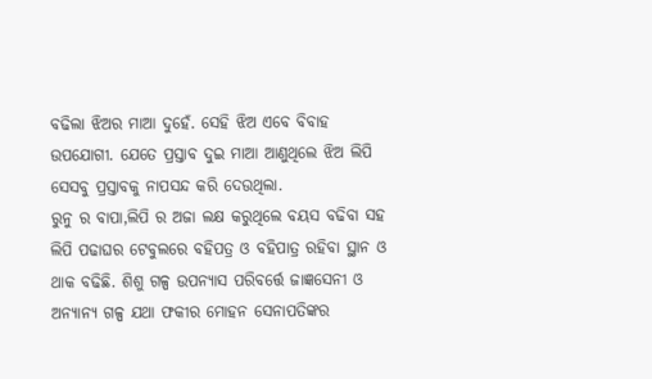ବଢିଲା ଝିଅର ମାଆ ଦୁହେଁ. ସେହି ଝିଅ ଏବେ ବିବାହ ଉପଯୋଗୀ. ଯେତେ ପ୍ରସ୍ତାବ ଦୁଇ ମାଆ ଆଣୁଥିଲେ ଝିଅ ଲିପି ସେସବୁ ପ୍ରସ୍ତାବକୁ ନାପସନ୍ଦ କରି ଦେଉଥିଲା.
ରୁନୁ ର ବାପା,ଲିପି ର ଅଜା ଲକ୍ଷ କରୁଥିଲେ ବୟସ ବଢିବା ସହ ଲିପି ପଢାଘର ଟେବୁଲରେ ବହିପତ୍ର ଓ ବହିପାତ୍ର ରହିବା ସ୍ଥାନ ଓ ଥାକ ବଢିଛି. ଶିଶୁ ଗଳ୍ପ ଉପନ୍ୟାସ ପରିବର୍ତ୍ତେ ଜାଜ୍ଞସେନୀ ଓ ଅନ୍ୟାନ୍ୟ ଗଳ୍ପ ଯଥା ଫକୀର ମୋହନ ସେନାପତିଙ୍କର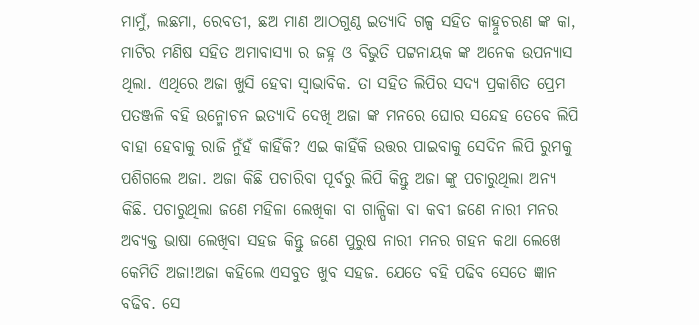ମାମୁଁ, ଲଛମା, ରେବତୀ, ଛଅ ମାଣ ଆଠଗୁଣ୍ଠ ଇତ୍ୟାଦି ଗଳ୍ପ ସହିତ କାହ୍ନୁଚରଣ ଙ୍କ କା, ମାଟିର ମଣିଷ ସହିତ ଅମାବାସ୍ୟା ର ଜହ୍ନ ଓ ବିଭୁତି ପଟ୍ଟନାୟକ ଙ୍କ ଅନେକ ଉପନ୍ୟାସ ଥିଲା. ଏଥିରେ ଅଜା ଖୁସି ହେବା ସ୍ୱାଭାବିକ. ତା ସହିତ ଲିପିର ସଦ୍ୟ ପ୍ରକାଶିତ ପ୍ରେମ ପତଞ୍ଜଳି ବହି ଉନ୍ମୋଚନ ଇତ୍ୟାଦି ଦେଖି ଅଜା ଙ୍କ ମନରେ ଘୋର ସନ୍ଦେହ ତେବେ ଲିପି ବାହା ହେବାକୁ ରାଜି ନୁଁହଁ କାହିଁକି? ଏଇ କାହିଁକି ଉତ୍ତର ପାଇବାକୁ ସେଦିନ ଲିପି ରୁମକୁ ପଶିଗଲେ ଅଜା. ଅଜା କିଛି ପଚାରିବା ପୂର୍ବରୁ ଲିପି କିନ୍ତୁ ଅଜା ଙ୍କୁ ପଚାରୁଥିଲା ଅନ୍ୟ କିଛି. ପଚାରୁଥିଲା ଜଣେ ମହିଳା ଲେଖିକା ବା ଗାଳ୍ପିକା ବା କବୀ ଜଣେ ନାରୀ ମନର ଅବ୍ୟକ୍ତ ଭାଷା ଲେଖିବା ସହଜ କିନ୍ତୁ ଜଣେ ପୁରୁଷ ନାରୀ ମନର ଗହନ କଥା ଲେଖେ କେମିତି ଅଜା!ଅଜା କହିଲେ ଏସବୁତ ଖୁବ ସହଜ. ଯେତେ ବହି ପଢିବ ସେତେ ଜ୍ଞାନ ବଢିବ. ସେ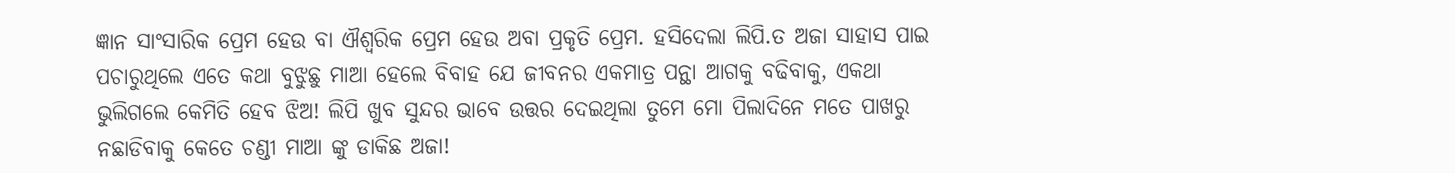ଜ୍ଞାନ ସାଂସାରିକ ପ୍ରେମ ହେଉ ବା ଐଶ୍ଵରିକ ପ୍ରେମ ହେଉ ଅବା ପ୍ରକୃତି ପ୍ରେମ. ହସିଦେଲା ଲିପି.ତ ଅଜା ସାହାସ ପାଇ ପଚାରୁଥିଲେ ଏତେ କଥା ବୁଝୁଛୁ ମାଆ ହେଲେ ବିବାହ ଯେ ଜୀବନର ଏକମାତ୍ର ପନ୍ଥା ଆଗକୁ ବଢିବାକୁ, ଏକଥା ଭୁଲିଗଲେ କେମିତି ହେବ ଝିଅ! ଲିପି ଖୁବ ସୁନ୍ଦର ଭାବେ ଉତ୍ତର ଦେଇଥିଲା ତୁମେ ମୋ ପିଲାଦିନେ ମତେ ପାଖରୁ ନଛାଡିବାକୁ କେତେ ଚଣ୍ଡୀ ମାଆ ଙ୍କୁ ଡାକିଛ ଅଜା!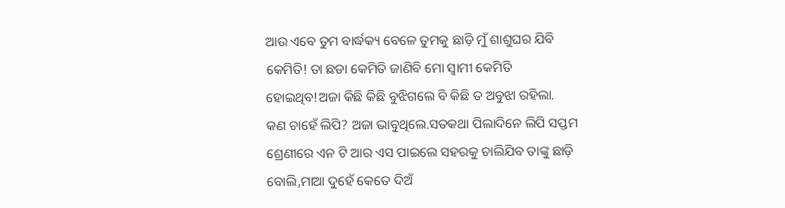ଆଉ ଏବେ ତୁମ ବାର୍ଦ୍ଧକ୍ୟ ବେଳେ ତୁମକୁ ଛାଡ଼ି ମୁଁ ଶାଶୁଘର ଯିବି କେମିତି! ତା ଛଡା କେମିତି ଜାଣିବି ମୋ ସ୍ୱାମୀ କେମିତି ହୋଇଥିବ!ଅଜା କିଛି କିଛି ବୁଝିଗଲେ ବି କିଛି ତ ଅବୁଝା ରହିଲା.
କଣ ଚାହେଁ ଲିପି? ଅଜା ଭାବୁଥିଲେ.ସତକଥା ପିଲାଦିନେ ଲିପି ସପ୍ତମ ଶ୍ରେଣୀରେ ଏନ ଟି ଆର ଏସ ପାଇଲେ ସହରକୁ ଚାଲିଯିବ ତାଙ୍କୁ ଛାଡ଼ି ବୋଲି,ମାଆ ଦୁହେଁ କେତେ ଦିଅଁ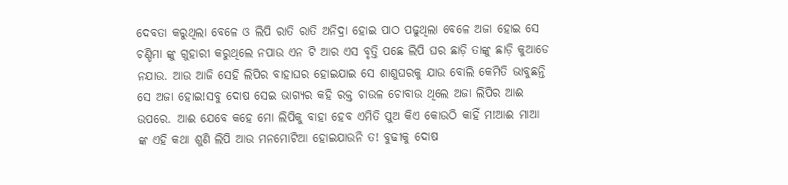ଦେବତା କରୁଥିଲା ବେଳେ ଓ ଲିପି ରାତି ରାତି ଅନିଦ୍ରା ହୋଇ ପାଠ ପଢୁଥିଲା ବେଳେ ଅଜା ହୋଇ ସେ ଚଣ୍ଡିମା ଙ୍କୁ ଗୁହାରୀ କରୁଥିଲେ ନପାଉ ଏନ ଟି ଆର ଏସ ବୃତ୍ତି ପଛେ ଲିପି ଘର ଛାଡ଼ି ତାଙ୍କୁ ଛାଡ଼ି କୁଆଡେ ନଯାଉ. ଆଉ ଆଜି ସେହି ଲିପିର ବାହାଘର ହୋଇଯାଇ ସେ ଶାଶୁଘରକୁ ଯାଉ ବୋଲି କେମିତି ଭାବୁଛନ୍ତି ସେ ଅଜା ହୋଇ!ସବୁ ଦୋଷ ସେଇ ଭାଗ୍ୟର କହି ରକ୍ତ ଚାଉଳ ଚୋବାଉ ଥିଲେ ଅଜା ଲିପିର ଆଈ ଉପରେ. ଆଈ ଯେବେ କହେ ମୋ ଲିପିକୁ ବାହା ହେବ ଏମିତି ପୁଅ କିଏ କୋଉଠି କାହିଁ ମ!ଆଈ ମାଆ ଙ୍କ ଏହି କଥା ଶୁଣି ଲିପି ଆଉ ମନମୋଟିଆ ହୋଇଯାଉନି ତ! ବୁଢୀକୁ ଦୋଷ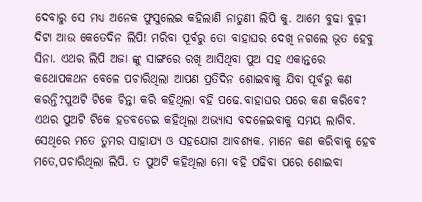ଦେବାରୁ ସେ ମଧ୍ୟ ଅନେକ ଫୁସୁଲେଇ କହିଲାଣି ନାତୁଣୀ ଲିପି କୁ. ଆମେ ବୁଢା ବୁଢ଼ୀ ଦିଟା ଆଉ କେତେଦିନ ଲିପି! ମରିବା ପୂର୍ବରୁ ତୋ ବାହାଘର ଦେଖି ନଗଲେ ଭୂତ ହେବୁ ସିନା. ଏଥର ଲିପି ଅଜା ଙ୍କୁ ସାଙ୍ଗରେ ରଖି ଆସିଥିବା ପୁଅ ସହ ଏକାନ୍ତରେ କଥୋପକଥନ ବେଳେ ପଚାରିଥିଲା ଆପଣ ପ୍ରତିଦିନ ଶୋଇବାକୁ ଯିବା ପୂର୍ବରୁ କଣ କରନ୍ତି?ପୁଅଟି ଟିକେ ଚିନ୍ତା କରି କହିଥିଲା ବହି ପଢେ.ବାହାଘର ପରେ କଣ କରିବେ? ଏଥର ପୁଅଟି ଟିକେ ହଡବଡେଇ କହିଥିଲା ଅଭ୍ୟାସ ବଦଳେଇବାକୁ ସମୟ ଲାଗିବ. ସେଥିରେ ମତେ ତୁମର ସାହାଯ୍ୟ ଓ ସହଯୋଗ ଆବଶ୍ୟକ. ମାନେ କଣ କରିବାକୁ ହେବ ମତେ,ପଚାରିଥିଲା ଲିପି. ତ ପୁଅଟି କହିଥିଲା ମୋ ବହି ପଢିବା ପରେ ଶୋଇବା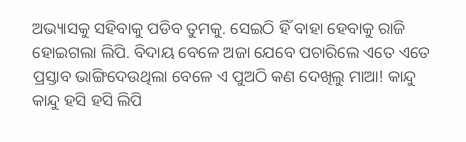ଅଭ୍ୟାସକୁ ସହିବାକୁ ପଡିବ ତୁମକୁ. ସେଇଠି ହିଁ ବାହା ହେବାକୁ ରାଜି ହୋଇଗଲା ଲିପି. ବିଦାୟ ବେଳେ ଅଜା ଯେବେ ପଚାରିଲେ ଏତେ ଏତେ ପ୍ରସ୍ତାବ ଭାଙ୍ଗିଦେଉଥିଲା ବେଳେ ଏ ପୁଅଠି କଣ ଦେଖିଲୁ ମାଆ! କାନ୍ଦୁ କାନ୍ଦୁ ହସି ହସି ଲିପି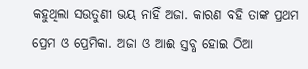କହୁଥିଲା ସଉତୁଣୀ ଭୟ ନାହିଁ ଅଜା. କାରଣ ବହି ତାଙ୍କ ପ୍ରଥମ ପ୍ରେମ ଓ ପ୍ରେମିକା. ଅଜା ଓ ଆଈ ସ୍ତବ୍ଧ ହୋଇ ଠିଆ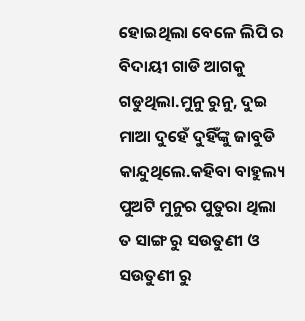ହୋଇଥିଲା ବେଳେ ଲିପି ର ବିଦାୟୀ ଗାଡି ଆଗକୁ ଗଡୁଥିଲା.ମୁନୁ ରୁନୁ, ଦୁଇ ମାଆ ଦୁହେଁ ଦୁହିଁଙ୍କୁ ଜାବୁଡି କାନ୍ଦୁଥିଲେ.କହିବା ବାହୁଲ୍ୟ ପୁଅଟି ମୁନୁର ପୁତୁରା ଥିଲା ତ ସାଙ୍ଗ ରୁ ସଉତୁଣୀ ଓ ସଉତୁଣୀ ରୁ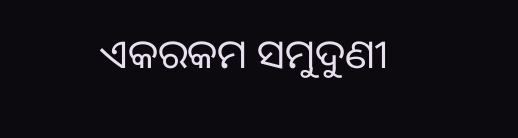ଏକରକମ ସମୁଦୁଣୀ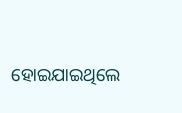ହୋଇଯାଇଥିଲେ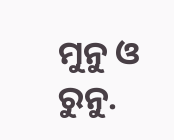ମୁନୁ ଓ ରୁନୁ.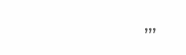,,,